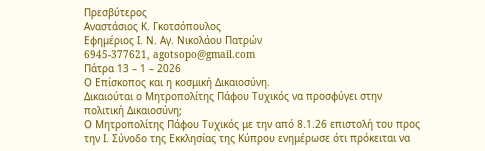Πρεσβύτερος
Αναστάσιος Κ. Γκοτσόπουλος
Εφημέριος Ι. Ν. Αγ. Νικολάου Πατρών
6945-377621, agotsopo@gmail.com
Πάτρα 13 – 1 – 2026
Ο Επίσκοπος και η κοσμική Δικαιοσύνη.
Δικαιούται ο Μητροπολίτης Πάφου Τυχικός να προσφύγει στην πολιτική Δικαιοσύνη;
Ο Μητροπολίτης Πάφου Τυχικός με την από 8.1.26 επιστολή του προς την Ι. Σύνοδο της Εκκλησίας της Κύπρου ενημέρωσε ότι πρόκειται να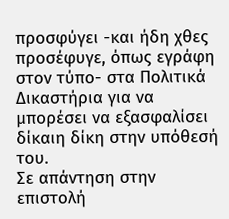προσφύγει -και ήδη χθες προσέφυγε, όπως εγράφη στον τύπο- στα Πολιτικά Δικαστήρια για να μπορέσει να εξασφαλίσει δίκαιη δίκη στην υπόθεσή του.
Σε απάντηση στην επιστολή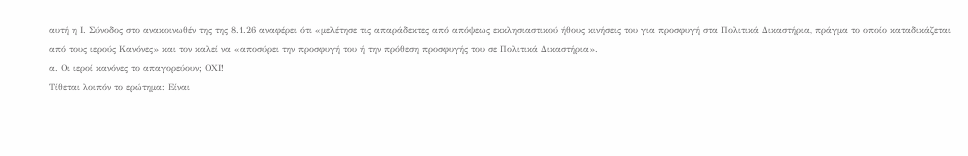αυτή η Ι. Σύνοδος στο ανακοινωθέν της της 8.1.26 αναφέρει ότι «μελέτησε τις απαράδεκτες από απόψεως εκκλησιαστικού ήθους κινήσεις του για προσφυγή στα Πολιτικά Δικαστήρια, πράγμα το οποίο καταδικάζεται από τους ιερούς Κανόνες» και τον καλεί να «αποσύρει την προσφυγή του ή την πρόθεση προσφυγής του σε Πολιτικά Δικαστήρια».
α. Οι ιεροί κανόνες το απαγορεύουν; ΟΧΙ!
Τίθεται λοιπόν το ερώτημα: Είναι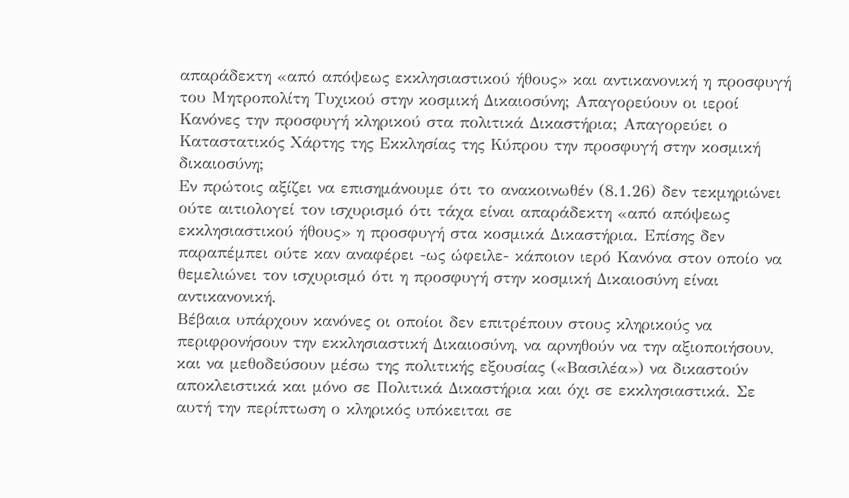απαράδεκτη «από απόψεως εκκλησιαστικού ήθους» και αντικανονική η προσφυγή του Μητροπολίτη Τυχικού στην κοσμική Δικαιοσύνη; Απαγορεύουν οι ιεροί Κανόνες την προσφυγή κληρικού στα πολιτικά Δικαστήρια; Απαγορεύει ο Καταστατικός Χάρτης της Εκκλησίας της Κύπρου την προσφυγή στην κοσμική δικαιοσύνη;
Εν πρώτοις αξίζει να επισημάνουμε ότι το ανακοινωθέν (8.1.26) δεν τεκμηριώνει ούτε αιτιολογεί τον ισχυρισμό ότι τάχα είναι απαράδεκτη «από απόψεως εκκλησιαστικού ήθους» η προσφυγή στα κοσμικά Δικαστήρια. Επίσης δεν παραπέμπει ούτε καν αναφέρει -ως ώφειλε- κάποιον ιερό Κανόνα στον οποίο να θεμελιώνει τον ισχυρισμό ότι η προσφυγή στην κοσμική Δικαιοσύνη είναι αντικανονική.
Βέβαια υπάρχουν κανόνες οι οποίοι δεν επιτρέπουν στους κληρικούς να περιφρονήσουν την εκκλησιαστική Δικαιοσύνη, να αρνηθούν να την αξιοποιήσουν, και να μεθοδεύσουν μέσω της πολιτικής εξουσίας («Βασιλέα») να δικαστούν αποκλειστικά και μόνο σε Πολιτικά Δικαστήρια και όχι σε εκκλησιαστικά. Σε αυτή την περίπτωση ο κληρικός υπόκειται σε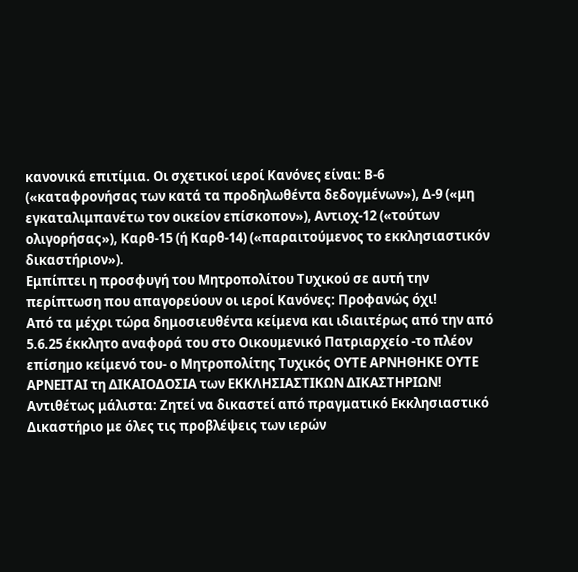κανονικά επιτίμια. Οι σχετικοί ιεροί Κανόνες είναι: Β-6 («καταφρονήσας των κατά τα προδηλωθέντα δεδογμένων»), Δ-9 («μη εγκαταλιμπανέτω τον οικείον επίσκοπον»), Αντιοχ-12 («τούτων ολιγορήσας»), Καρθ-15 (ή Καρθ-14) («παραιτούμενος το εκκλησιαστικόν δικαστήριον»).
Εμπίπτει η προσφυγή του Μητροπολίτου Τυχικού σε αυτή την περίπτωση που απαγορεύουν οι ιεροί Κανόνες: Προφανώς όχι!
Από τα μέχρι τώρα δημοσιευθέντα κείμενα και ιδιαιτέρως από την από 5.6.25 έκκλητο αναφορά του στο Οικουμενικό Πατριαρχείο -το πλέον επίσημο κείμενό του- ο Μητροπολίτης Τυχικός ΟΥΤΕ ΑΡΝΗΘΗΚΕ ΟΥΤΕ ΑΡΝΕΙΤΑΙ τη ΔΙΚΑΙΟΔΟΣΙΑ των ΕΚΚΛΗΣΙΑΣΤΙΚΩΝ ΔΙΚΑΣΤΗΡΙΩΝ! Αντιθέτως μάλιστα: Ζητεί να δικαστεί από πραγματικό Εκκλησιαστικό Δικαστήριο με όλες τις προβλέψεις των ιερών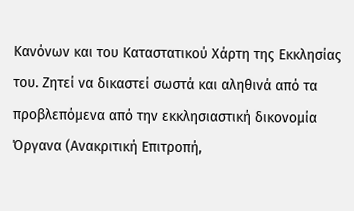Κανόνων και του Καταστατικού Χάρτη της Εκκλησίας του. Ζητεί να δικαστεί σωστά και αληθινά από τα προβλεπόμενα από την εκκλησιαστική δικονομία Όργανα (Ανακριτική Επιτροπή,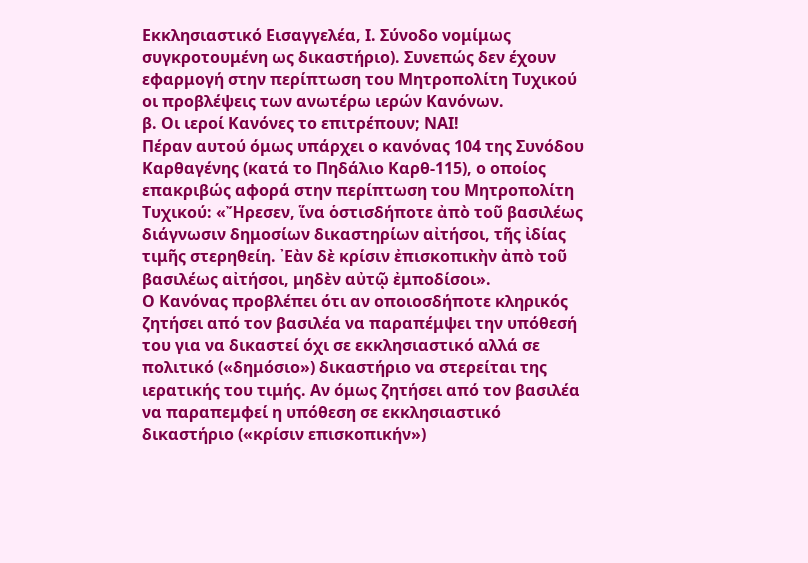Εκκλησιαστικό Εισαγγελέα, Ι. Σύνοδο νομίμως συγκροτουμένη ως δικαστήριο). Συνεπώς δεν έχουν εφαρμογή στην περίπτωση του Μητροπολίτη Τυχικού οι προβλέψεις των ανωτέρω ιερών Κανόνων.
β. Οι ιεροί Κανόνες το επιτρέπουν; ΝΑΙ!
Πέραν αυτού όμως υπάρχει ο κανόνας 104 της Συνόδου Καρθαγένης (κατά το Πηδάλιο Καρθ-115), ο οποίος επακριβώς αφορά στην περίπτωση του Μητροπολίτη Τυχικού: «Ἤρεσεν, ἵνα ὁστισδήποτε ἀπὸ τοῦ βασιλέως διάγνωσιν δημοσίων δικαστηρίων αἰτήσοι, τῆς ἰδίας τιμῆς στερηθείη. ᾽Εὰν δὲ κρίσιν ἐπισκοπικὴν ἀπὸ τοῦ βασιλέως αἰτήσοι, μηδὲν αὐτῷ ἐμποδίσοι».
Ο Κανόνας προβλέπει ότι αν οποιοσδήποτε κληρικός ζητήσει από τον βασιλέα να παραπέμψει την υπόθεσή του για να δικαστεί όχι σε εκκλησιαστικό αλλά σε πολιτικό («δημόσιο») δικαστήριο να στερείται της ιερατικής του τιμής. Αν όμως ζητήσει από τον βασιλέα να παραπεμφεί η υπόθεση σε εκκλησιαστικό δικαστήριο («κρίσιν επισκοπικήν»)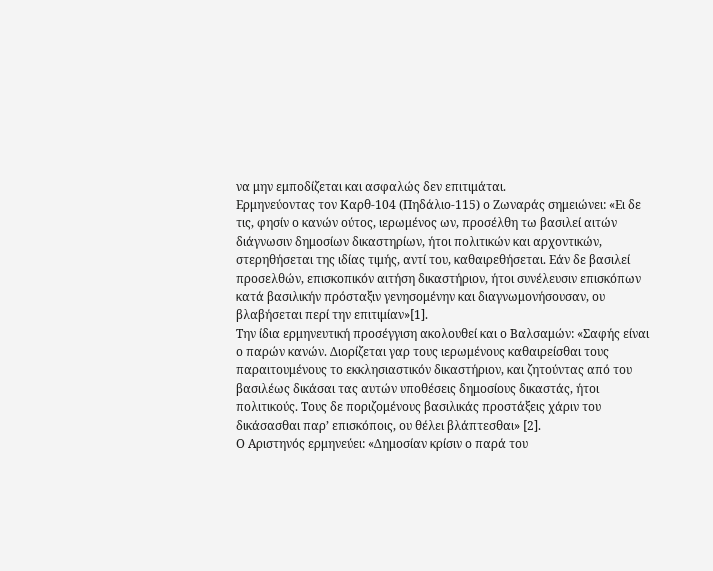να μην εμποδίζεται και ασφαλώς δεν επιτιμάται.
Ερμηνεύοντας τον Καρθ-104 (Πηδάλιο-115) ο Ζωναράς σημειώνει: «Ει δε τις, φησίν ο κανών ούτος, ιερωμένος ων, προσέλθη τω βασιλεί αιτών διάγνωσιν δημοσίων δικαστηρίων, ήτοι πολιτικών και αρχοντικών, στερηθήσεται της ιδίας τιμής, αντί του, καθαιρεθήσεται. Εάν δε βασιλεί προσελθών, επισκοπικόν αιτήση δικαστήριον, ήτοι συνέλευσιν επισκόπων κατά βασιλικήν πρόσταξιν γενησομένην και διαγνωμονήσουσαν, ου βλαβήσεται περί την επιτιμίαν»[1].
Την ίδια ερμηνευτική προσέγγιση ακολουθεί και ο Βαλσαμών: «Σαφής είναι ο παρών κανών. Διορίζεται γαρ τους ιερωμένους καθαιρείσθαι τους παραιτουμένους το εκκλησιαστικόν δικαστήριον, και ζητούντας από του βασιλέως δικάσαι τας αυτών υποθέσεις δημοσίους δικαστάς, ήτοι πολιτικούς. Τους δε ποριζομένους βασιλικάς προστάξεις χάριν του δικάσασθαι παρ’ επισκόποις, ου θέλει βλάπτεσθαι» [2].
Ο Αριστηνός ερμηνεύει: «Δημοσίαν κρίσιν ο παρά του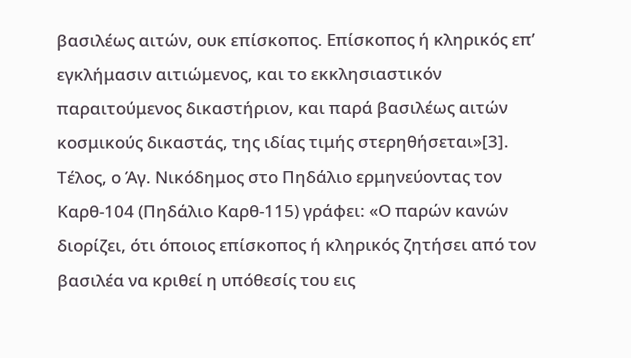βασιλέως αιτών, ουκ επίσκοπος. Επίσκοπος ή κληρικός επ’ εγκλήμασιν αιτιώμενος, και το εκκλησιαστικόν παραιτούμενος δικαστήριον, και παρά βασιλέως αιτών κοσμικούς δικαστάς, της ιδίας τιμής στερηθήσεται»[3].
Τέλος, ο Άγ. Νικόδημος στο Πηδάλιο ερμηνεύοντας τον Καρθ-104 (Πηδάλιο Καρθ-115) γράφει: «Ο παρών κανών διορίζει, ότι όποιος επίσκοπος ή κληρικός ζητήσει από τον βασιλέα να κριθεί η υπόθεσίς του εις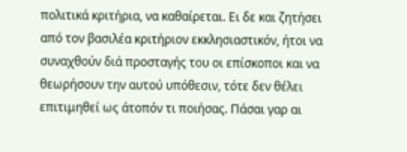πολιτικά κριτήρια, να καθαίρεται. Ει δε και ζητήσει από τον βασιλέα κριτήριον εκκλησιαστικόν, ήτοι να συναχθούν διά προσταγής του οι επίσκοποι και να θεωρήσουν την αυτού υπόθεσιν, τότε δεν θέλει επιτιμηθεί ως άτοπόν τι ποιήσας. Πάσαι γαρ αι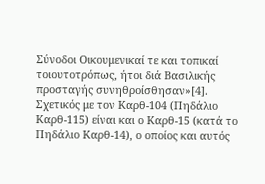Σύνοδοι Οικουμενικαί τε και τοπικαί τοιουτοτρόπως, ήτοι διά Βασιλικής προσταγής συνηθροίσθησαν»[4].
Σχετικός με τον Καρθ-104 (Πηδάλιο Καρθ-115) είναι και ο Καρθ-15 (κατά το Πηδάλιο Καρθ-14), ο οποίος και αυτός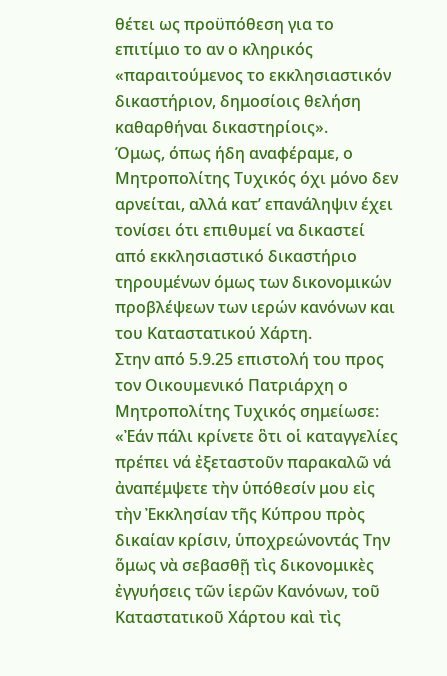θέτει ως προϋπόθεση για το επιτίμιο το αν ο κληρικός «παραιτούμενος το εκκλησιαστικόν δικαστήριον, δημοσίοις θελήση καθαρθήναι δικαστηρίοις».
Όμως, όπως ήδη αναφέραμε, ο Μητροπολίτης Τυχικός όχι μόνο δεν αρνείται, αλλά κατ’ επανάληψιν έχει τονίσει ότι επιθυμεί να δικαστεί από εκκλησιαστικό δικαστήριο τηρουμένων όμως των δικονομικών προβλέψεων των ιερών κανόνων και του Καταστατικού Χάρτη.
Στην από 5.9.25 επιστολή του προς τον Οικουμενικό Πατριάρχη ο Μητροπολίτης Τυχικός σημείωσε: «Ἐάν πάλι κρίνετε ὃτι οἱ καταγγελίες πρέπει νά ἐξεταστοῦν παρακαλῶ νά ἀναπέμψετε τὴν ὑπόθεσίν μου εἰς τὴν Ἐκκλησίαν τῆς Κύπρου πρὸς δικαίαν κρίσιν, ὑποχρεώνοντάς Την ὅμως νὰ σεβασθῇ τὶς δικονομικὲς ἐγγυήσεις τῶν ἱερῶν Κανόνων, τοῦ Καταστατικοῦ Χάρτου καὶ τὶς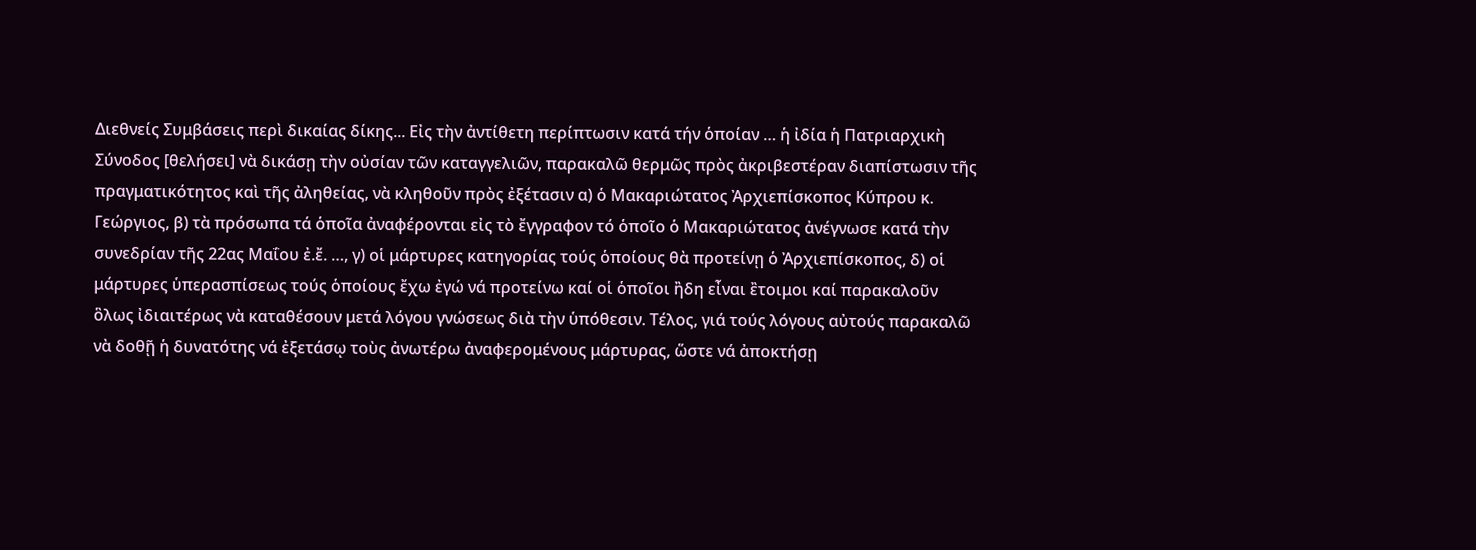Διεθνείς Συμβάσεις περὶ δικαίας δίκης... Εἰς τὴν ἀντίθετη περίπτωσιν κατά τήν ὁποίαν … ἡ ἰδία ἡ Πατριαρχικὴ Σύνοδος [θελήσει] νὰ δικάσῃ τὴν οὐσίαν τῶν καταγγελιῶν, παρακαλῶ θερμῶς πρὸς ἀκριβεστέραν διαπίστωσιν τῆς πραγματικότητος καὶ τῆς ἀληθείας, νὰ κληθοῦν πρὸς ἐξέτασιν α) ὁ Μακαριώτατος Ἀρχιεπίσκοπος Κύπρου κ. Γεώργιος, β) τὰ πρόσωπα τά ὁποῖα ἀναφέρονται εἰς τὸ ἔγγραφον τό ὁποῖο ὁ Μακαριώτατος ἀνέγνωσε κατά τὴν συνεδρίαν τῆς 22ας Μαΐου ἐ.ἔ. …, γ) οἱ μάρτυρες κατηγορίας τούς ὁποίους θὰ προτείνῃ ὁ Ἀρχιεπίσκοπος, δ) οἱ μάρτυρες ὑπερασπίσεως τούς ὁποίους ἔχω ἐγώ νά προτείνω καί οἱ ὁποῖοι ἢδη εἶναι ἒτοιμοι καί παρακαλοῦν ὃλως ἰδιαιτέρως νὰ καταθέσουν μετά λόγου γνώσεως διὰ τὴν ὑπόθεσιν. Τέλος, γιά τούς λόγους αὐτούς παρακαλῶ νὰ δοθῇ ἡ δυνατότης νά ἐξετάσῳ τοὺς ἀνωτέρω ἀναφερομένους μάρτυρας, ὥστε νά ἀποκτήσῃ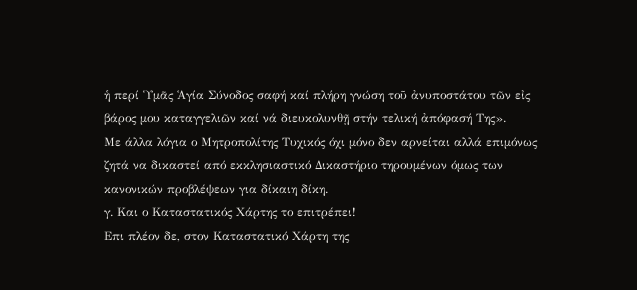ἡ περί Ὑμᾶς Ἁγία Σύνοδος σαφή καί πλήρη γνώση τοῦ ἀνυποστάτου τῶν εἰς βάρος μου καταγγελιῶν καί νά διευκολυνθῇ στήν τελική ἀπόφασή Της».
Με άλλα λόγια ο Μητροπολίτης Τυχικός όχι μόνο δεν αρνείται αλλά επιμόνως ζητά να δικαστεί από εκκλησιαστικό Δικαστήριο τηρουμένων όμως των κανονικών προβλέψεων για δίκαιη δίκη.
γ. Και ο Καταστατικός Χάρτης το επιτρέπει!
Επι πλέον δε, στον Καταστατικό Χάρτη της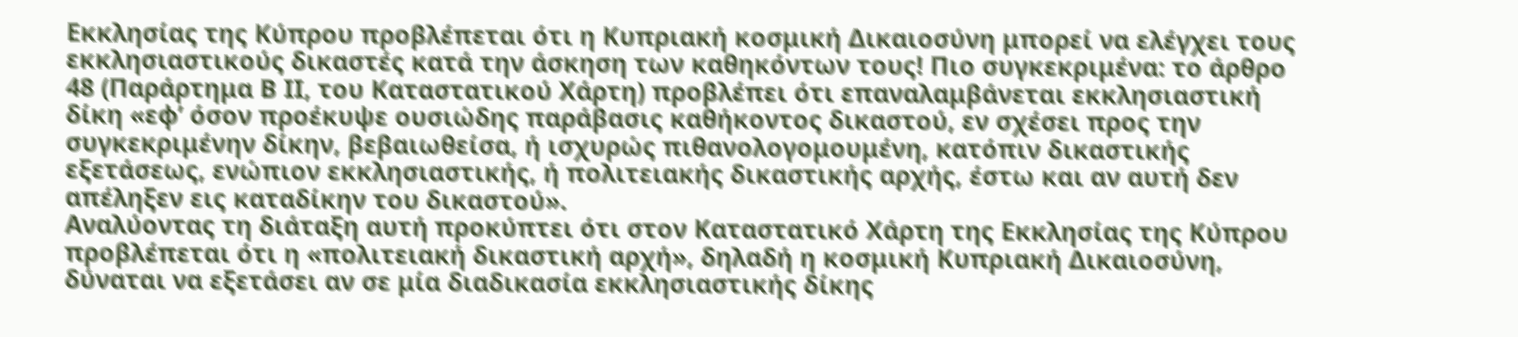Εκκλησίας της Κύπρου προβλέπεται ότι η Κυπριακή κοσμική Δικαιοσύνη μπορεί να ελέγχει τους εκκλησιαστικούς δικαστές κατά την άσκηση των καθηκόντων τους! Πιο συγκεκριμένα: το άρθρο 48 (Παράρτημα Β ΙΙ, του Καταστατικού Χάρτη) προβλέπει ότι επαναλαμβάνεται εκκλησιαστική δίκη «εφ’ όσον προέκυψε ουσιώδης παράβασις καθήκοντος δικαστού, εν σχέσει προς την συγκεκριμένην δίκην, βεβαιωθείσα, ή ισχυρώς πιθανολογομουμένη, κατόπιν δικαστικής εξετάσεως, ενώπιον εκκλησιαστικής, ή πολιτειακής δικαστικής αρχής, έστω και αν αυτή δεν απέληξεν εις καταδίκην του δικαστού».
Αναλύοντας τη διάταξη αυτή προκύπτει ότι στον Καταστατικό Χάρτη της Εκκλησίας της Κύπρου προβλέπεται ότι η «πολιτειακή δικαστική αρχή», δηλαδή η κοσμική Κυπριακή Δικαιοσύνη, δύναται να εξετάσει αν σε μία διαδικασία εκκλησιαστικής δίκης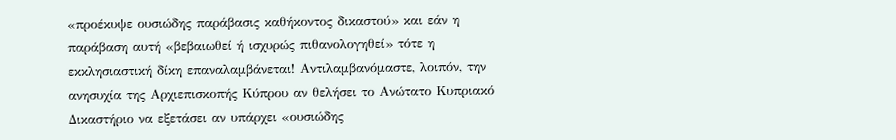«προέκυψε ουσιώδης παράβασις καθήκοντος δικαστού» και εάν η παράβαση αυτή «βεβαιωθεί ή ισχυρώς πιθανολογηθεί» τότε η εκκλησιαστική δίκη επαναλαμβάνεται! Αντιλαμβανόμαστε, λοιπόν, την ανησυχία της Αρχιεπισκοπής Κύπρου αν θελήσει το Ανώτατο Κυπριακό Δικαστήριο να εξετάσει αν υπάρχει «ουσιώδης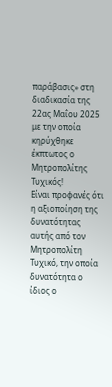παράβασις» στη διαδικασία της 22ας Μαΐου 2025 με την οποία κηρύχθηκε έκπτωτος ο Μητροπολίτης Τυχικός!
Είναι προφανές ότι η αξιοποίηση της δυνατότητας αυτής από τον Μητροπολίτη Τυχικό, την οποία δυνατότητα ο ίδιος ο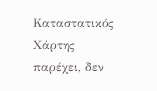Καταστατικός Χάρτης παρέχει, δεν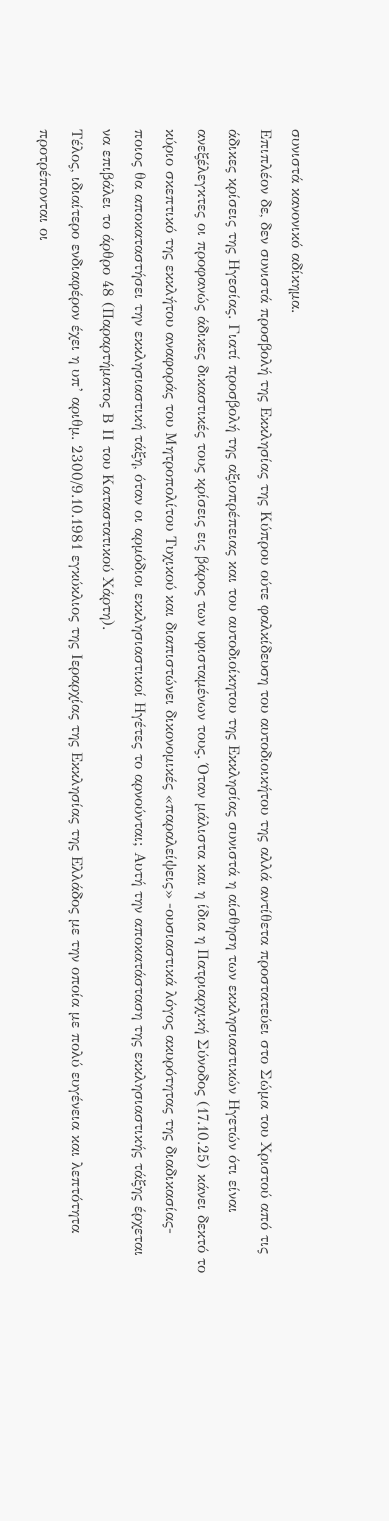συνιστά κανονικό αδίκημα.
Επιπλέον δε, δεν συνιστά προσβολή της Εκκλησίας της Κύπρου ούτε φαλκίδευση του αυτοδιοικήτου της αλλά αντίθετα προστατεύει στο Σώμα του Χριστού από τις άδικες κρίσεις της Ηγεσίας. Γιατί προσβολή της αξιοπρέπειας και του αυτοδιοίκητου της Εκκλησίας συνιστά η αίσθηση των εκκλησιαστικών Ηγετών ότι είναι ανεξέλεγκτες οι προφανώς άδικες δικαστικές τους κρίσεις εις βάρος των υφισταμένων τους. Όταν μάλιστα και η ίδια η Πατριαρχική Σύνοδος (17.10.25) κάνει δεκτό το κύριο σκεπτικό της εκκλήτου αναφοράς του Μητροπολίτου Τυχικού και διαπιστώνει δικονομικές «παραλείψεις» -ουσιαστικά λόγος ακυρότητας της διαδικασίας- ποιος θα αποκαταστήσει την εκκλησιαστική τάξη, όταν οι αρμόδιοι εκκλησιαστικοί Ηγέτες το αρνούνται; Αυτή την αποκατάσταση της εκκλησιαστικής τάξης έρχεται να επιβάλει το άρθρο 48 (Παραρτήματος Β ΙΙ του Καταστατικού Χάρτη).
Τέλος, ιδιαίτερο ενδιαφέρον έχει η υπ’ αριθμ. 2300/9.10.1981 εγκύκλιος της Ιεραρχίας της Εκκλησίας της Ελλάδος με την οποία με πολύ ευγένεια και λεπτότητα προτρέπονται οι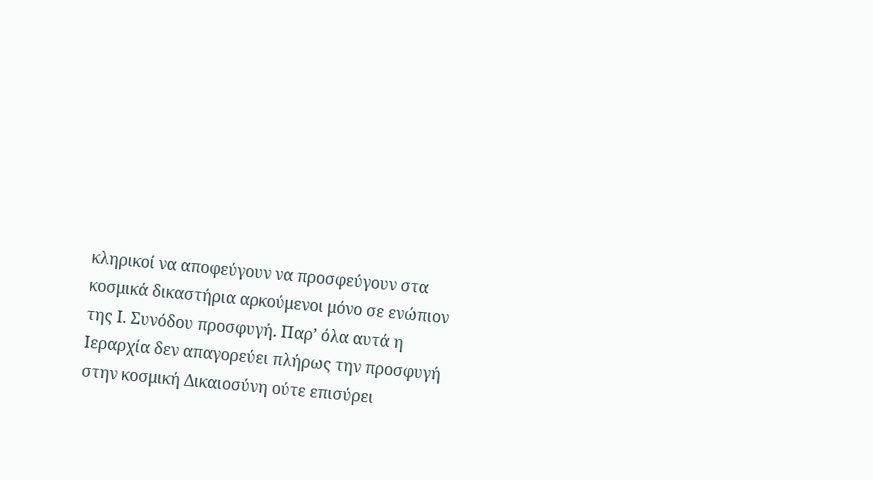κληρικοί να αποφεύγουν να προσφεύγουν στα κοσμικά δικαστήρια αρκούμενοι μόνο σε ενώπιον της Ι. Συνόδου προσφυγή. Παρ’ όλα αυτά η Ιεραρχία δεν απαγορεύει πλήρως την προσφυγή στην κοσμική Δικαιοσύνη ούτε επισύρει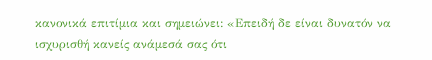κανονικά επιτίμια και σημειώνει: «Επειδή δε είναι δυνατόν να ισχυρισθή κανείς ανάμεσά σας ότι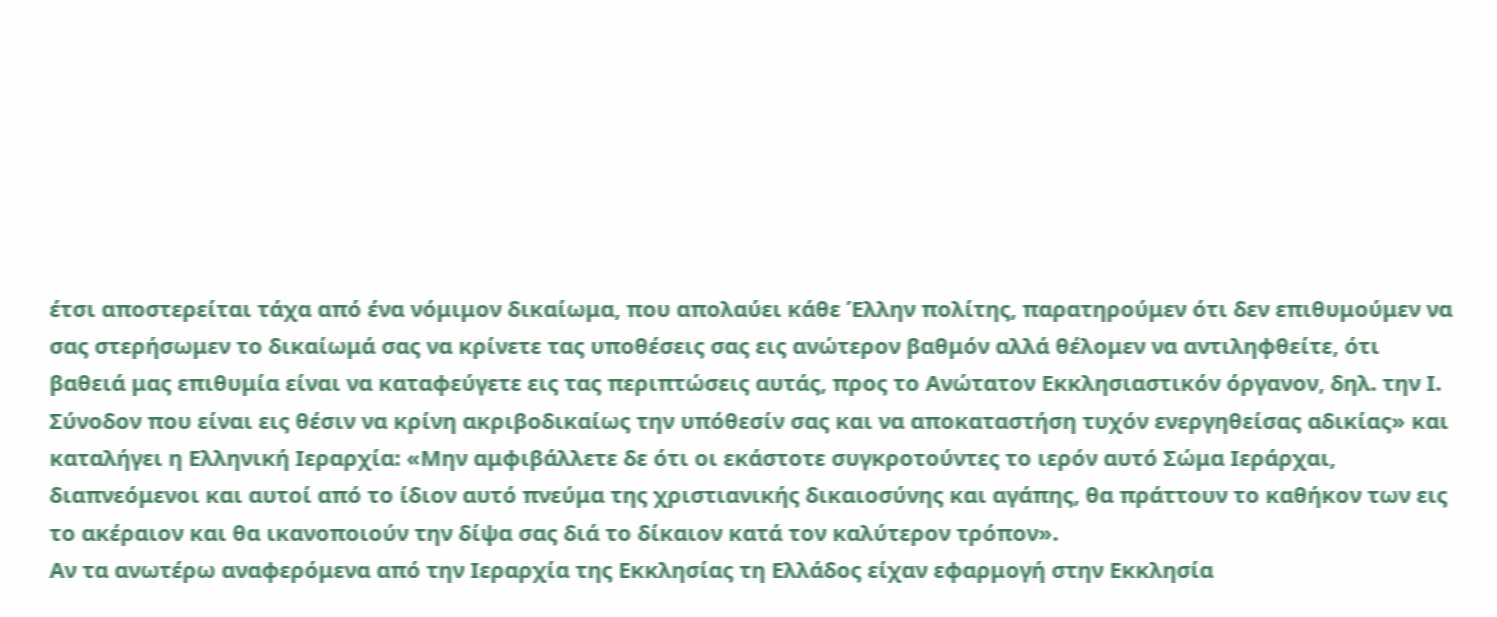έτσι αποστερείται τάχα από ένα νόμιμον δικαίωμα, που απολαύει κάθε Έλλην πολίτης, παρατηρούμεν ότι δεν επιθυμούμεν να σας στερήσωμεν το δικαίωμά σας να κρίνετε τας υποθέσεις σας εις ανώτερον βαθμόν αλλά θέλομεν να αντιληφθείτε, ότι βαθειά μας επιθυμία είναι να καταφεύγετε εις τας περιπτώσεις αυτάς, προς το Ανώτατον Εκκλησιαστικόν όργανον, δηλ. την Ι. Σύνοδον που είναι εις θέσιν να κρίνη ακριβοδικαίως την υπόθεσίν σας και να αποκαταστήση τυχόν ενεργηθείσας αδικίας» και καταλήγει η Ελληνική Ιεραρχία: «Μην αμφιβάλλετε δε ότι οι εκάστοτε συγκροτούντες το ιερόν αυτό Σώμα Ιεράρχαι, διαπνεόμενοι και αυτοί από το ίδιον αυτό πνεύμα της χριστιανικής δικαιοσύνης και αγάπης, θα πράττουν το καθήκον των εις το ακέραιον και θα ικανοποιούν την δίψα σας διά το δίκαιον κατά τον καλύτερον τρόπον».
Αν τα ανωτέρω αναφερόμενα από την Ιεραρχία της Εκκλησίας τη Ελλάδος είχαν εφαρμογή στην Εκκλησία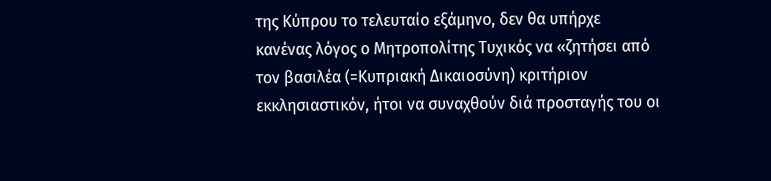της Κύπρου το τελευταίο εξάμηνο, δεν θα υπήρχε κανένας λόγος ο Μητροπολίτης Τυχικός να «ζητήσει από τον βασιλέα (=Κυπριακή Δικαιοσύνη) κριτήριον εκκλησιαστικόν, ήτοι να συναχθούν διά προσταγής του οι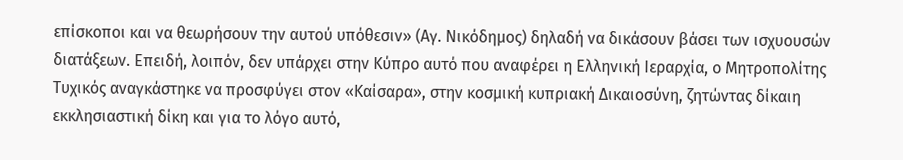επίσκοποι και να θεωρήσουν την αυτού υπόθεσιν» (Αγ. Νικόδημος) δηλαδή να δικάσουν βάσει των ισχυουσών διατάξεων. Επειδή, λοιπόν, δεν υπάρχει στην Κύπρο αυτό που αναφέρει η Ελληνική Ιεραρχία, ο Μητροπολίτης Τυχικός αναγκάστηκε να προσφύγει στον «Καίσαρα», στην κοσμική κυπριακή Δικαιοσύνη, ζητώντας δίκαιη εκκλησιαστική δίκη και για το λόγο αυτό,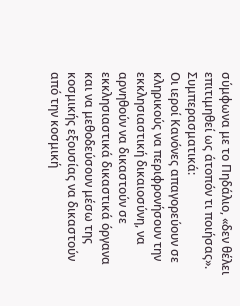σύμφωνα με το Πηδάλιο, «δεν θέλει επιτιμηθεί ως άτοπόν τι ποιήσας».
Συμπερασματικά:
Οι ιεροί Κανόνες απαγορεύουν σε κληρικούς να περιφρονήσουν την εκκλησιαστική δικαιοσύνη, να αρνηθούν να δικαστούν σε εκκλησιαστικά δικαστικά όργανα και να μεθοδεύσουν μέσω της κοσμικής εξουσίας να δικαστούν από την κοσμική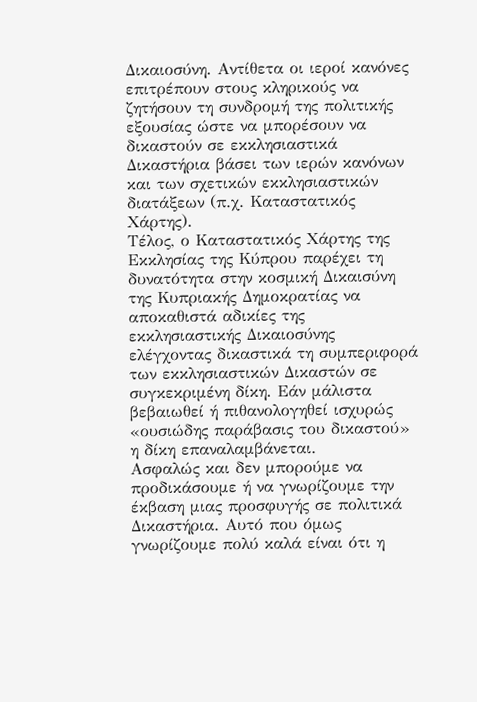Δικαιοσύνη. Αντίθετα οι ιεροί κανόνες επιτρέπουν στους κληρικούς να ζητήσουν τη συνδρομή της πολιτικής εξουσίας ώστε να μπορέσουν να δικαστούν σε εκκλησιαστικά Δικαστήρια βάσει των ιερών κανόνων και των σχετικών εκκλησιαστικών διατάξεων (π.χ. Καταστατικός Χάρτης).
Τέλος, ο Καταστατικός Χάρτης της Εκκλησίας της Κύπρου παρέχει τη δυνατότητα στην κοσμική Δικαισύνη της Κυπριακής Δημοκρατίας να αποκαθιστά αδικίες της εκκλησιαστικής Δικαιοσύνης ελέγχοντας δικαστικά τη συμπεριφορά των εκκλησιαστικών Δικαστών σε συγκεκριμένη δίκη. Εάν μάλιστα βεβαιωθεί ή πιθανολογηθεί ισχυρώς «ουσιώδης παράβασις του δικαστού» η δίκη επαναλαμβάνεται.
Ασφαλώς και δεν μπορούμε να προδικάσουμε ή να γνωρίζουμε την έκβαση μιας προσφυγής σε πολιτικά Δικαστήρια. Αυτό που όμως γνωρίζουμε πολύ καλά είναι ότι η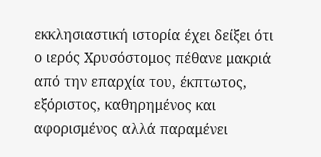εκκλησιαστική ιστορία έχει δείξει ότι ο ιερός Χρυσόστομος πέθανε μακριά από την επαρχία του, έκπτωτος, εξόριστος, καθηρημένος και αφορισμένος αλλά παραμένει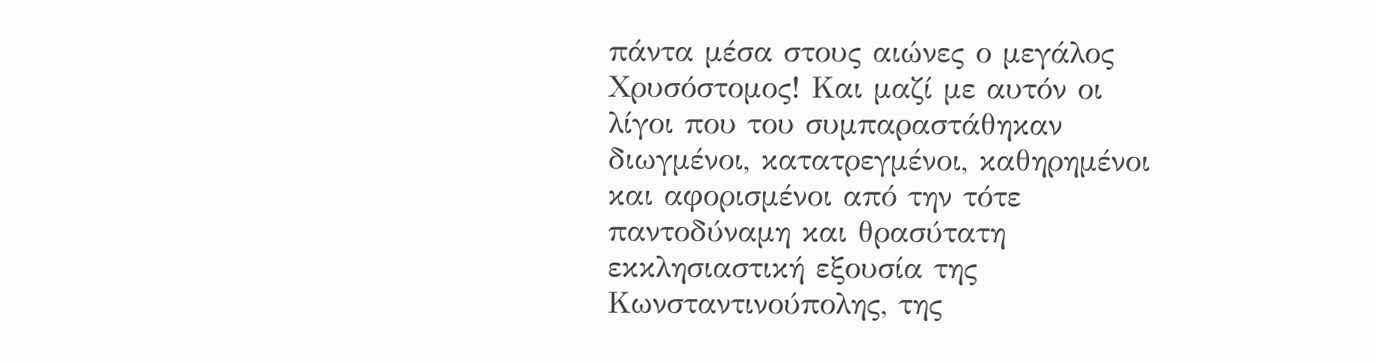πάντα μέσα στους αιώνες ο μεγάλος Χρυσόστομος! Και μαζί με αυτόν οι λίγοι που του συμπαραστάθηκαν διωγμένοι, κατατρεγμένοι, καθηρημένοι και αφορισμένοι από την τότε παντοδύναμη και θρασύτατη εκκλησιαστική εξουσία της Κωνσταντινούπολης, της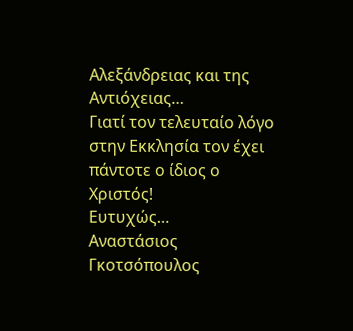Αλεξάνδρειας και της Αντιόχειας…
Γιατί τον τελευταίο λόγο στην Εκκλησία τον έχει πάντοτε ο ίδιος ο Χριστός!
Ευτυχώς…
Αναστάσιος Γκοτσόπουλος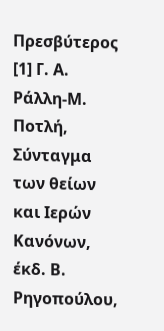Πρεσβύτερος
[1] Γ. Α. Ράλλη-Μ. Ποτλή, Σύνταγμα των θείων και Ιερών Κανόνων, έκδ. Β. Ρηγοπούλου,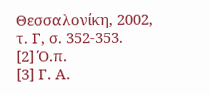Θεσσαλονίκη, 2002, τ. Γ, σ. 352-353.
[2] Ό.π.
[3] Γ. Α.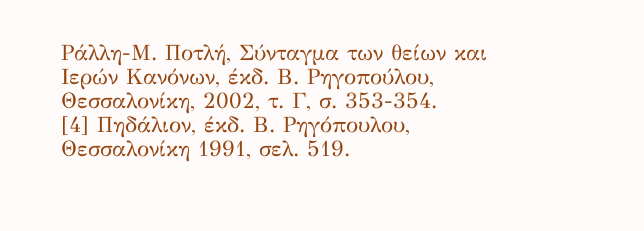Ράλλη-Μ. Ποτλή, Σύνταγμα των θείων και Ιερών Κανόνων, έκδ. Β. Ρηγοπούλου, Θεσσαλονίκη, 2002, τ. Γ, σ. 353-354.
[4] Πηδάλιον, έκδ. Β. Ρηγόπουλου, Θεσσαλονίκη 1991, σελ. 519.